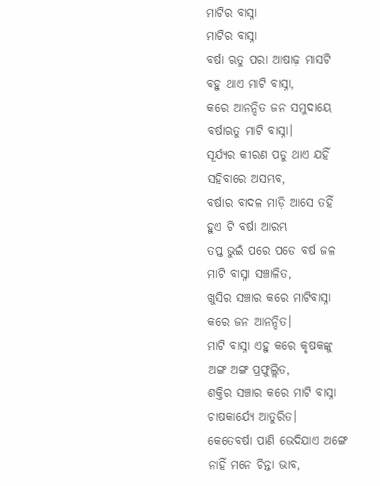ମାଟିର ବାସ୍ନା
ମାଟିର ବାସ୍ନା
ବର୍ଷା ଋତୁ ପରା ଆଷାଢ଼ ମାସଟି
ବହୁ ଥାଏ ମାଟି ବାସ୍ନା,
କରେ ଆନନ୍ଦିତ ଜନ ସମୁଦାୟେ
ବର୍ଷାଋତୁ ମାଟି ବାସ୍ନା।
ସୂର୍ଯ୍ୟର କୀରଣ ପଡୁ ଥାଏ ଯହିଁ
ସହିବାରେ ଅସମ୍ଭବ,
ବର୍ଷାର ବାଦଳ ମାଡ଼ି ଆସେ ତହିଁ
ହୁଏ ଟି ବର୍ଷା ଆରମ୍ଭ
ତପ୍ତ ଭୁଇଁ ପରେ ପଡେ ବର୍ଷ ଜଳ
ମାଟି ବାସ୍ନା ସଞ୍ଚାଳିତ,
ଖୁସିର ସଞ୍ଚାର କରେ ମାଟିବାସ୍ନା
କରେ ଜନ ଆନନ୍ଦିତ।
ମାଟି ବାସ୍ନା ଏହୁ କରେ କୃଷକଙ୍କୁ
ଅଙ୍ଗ ଅଙ୍ଗ ପ୍ରଫୁଲ୍ଲିତ,
ଶକ୍ତିର ସଞ୍ଚାର କରେ ମାଟି ବାସ୍ନା
ଚାଷକାର୍ଯ୍ୟେ ଆତୁରିତ।
କେତେବର୍ଷା ପାଣି ଭେଦିଯାଏ ଅଙ୍ଗେ
ନାହିଁ ମନେ ଚିନ୍ତା ଭାବ,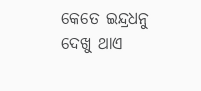କେତେ ଇନ୍ଦ୍ରଧନୁ ଦେଖୁ ଥାଏ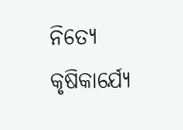ନିତ୍ୟେ
କୃଷିକାର୍ଯ୍ୟେ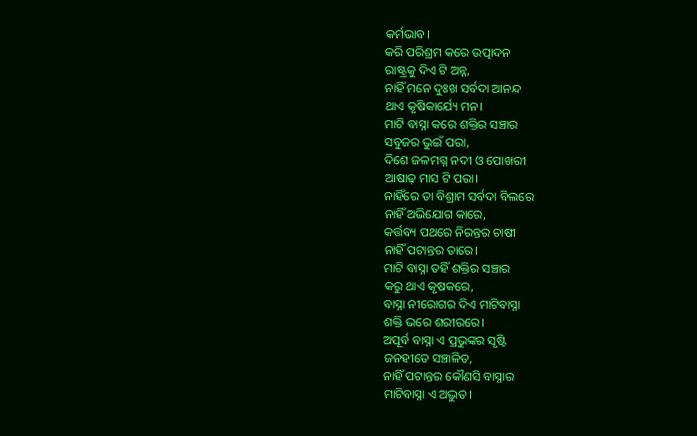କର୍ମଭାବ।
କରି ପରିଶ୍ରମ କରେ ଉତ୍ପାଦନ
ରାଷ୍ଟ୍ରକୁ ଦିଏ ଟି ଅନ୍ନ,
ନାହିଁ ମନେ ଦୁଃଖ ସର୍ବଦା ଆନନ୍ଦ
ଥାଏ କୃଷିକାର୍ଯ୍ୟେ ମନ।
ମାଟି ବାସ୍ନା କରେ ଶକ୍ତିର ସଞ୍ଚାର
ସବୁଜର ଭୁଇଁ ପରା,
ଦିଶେ ଜଳମଗ୍ନ ନଦୀ ଓ ପୋଖରୀ
ଆଷାଢ଼ ମାସ ଟି ପରା।
ନାହିଁରେ ତା ବିଶ୍ରାମ ସର୍ବଦା ବିଲରେ
ନାହିଁ ଅଭିଯୋଗ କାରେ,
କର୍ତ୍ତବ୍ୟ ପଥରେ ନିରନ୍ତର ଚାଷୀ
ନାହିଁ ପଟାନ୍ତର ତାରେ।
ମାଟି ବାସ୍ନା ତହିଁ ଶକ୍ତିର ସଞ୍ଚାର
କରୁ ଥାଏ କୃଷକରେ,
ବାସ୍ନା ନୀରୋଗର ଦିଏ ମାଟିବାସ୍ନା
ଶକ୍ତି ଭରେ ଶରୀରରେ।
ଅପୂର୍ବ ବାସ୍ନା ଏ ପ୍ରଭୁଙ୍କର ସୃଷ୍ଟି
ଜନହୀତେ ସଞ୍ଚାଳିତ,
ନାହିଁ ପଟାନ୍ତର କୌଣସି ବାସ୍ନାର
ମାଟିବାସ୍ନା ଏ ଅଦ୍ଭୁତ।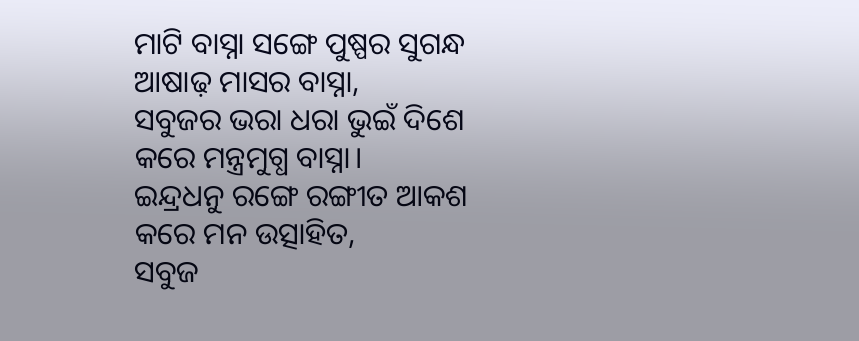ମାଟି ବାସ୍ନା ସଙ୍ଗେ ପୁଷ୍ପର ସୁଗନ୍ଧ
ଆଷାଢ଼ ମାସର ବାସ୍ନା,
ସବୁଜର ଭରା ଧରା ଭୁଇଁ ଦିଶେ
କରେ ମନ୍ତ୍ରମୁଗ୍ଧ ବାସ୍ନା।
ଇନ୍ଦ୍ରଧନୁ ରଙ୍ଗେ ରଙ୍ଗୀତ ଆକଶ
କରେ ମନ ଉତ୍ସାହିତ,
ସବୁଜ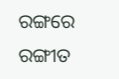ରଙ୍ଗରେ ରଙ୍ଗୀତ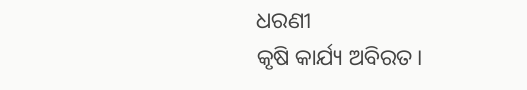ଧରଣୀ
କୃଷି କାର୍ଯ୍ୟ ଅବିରତ।